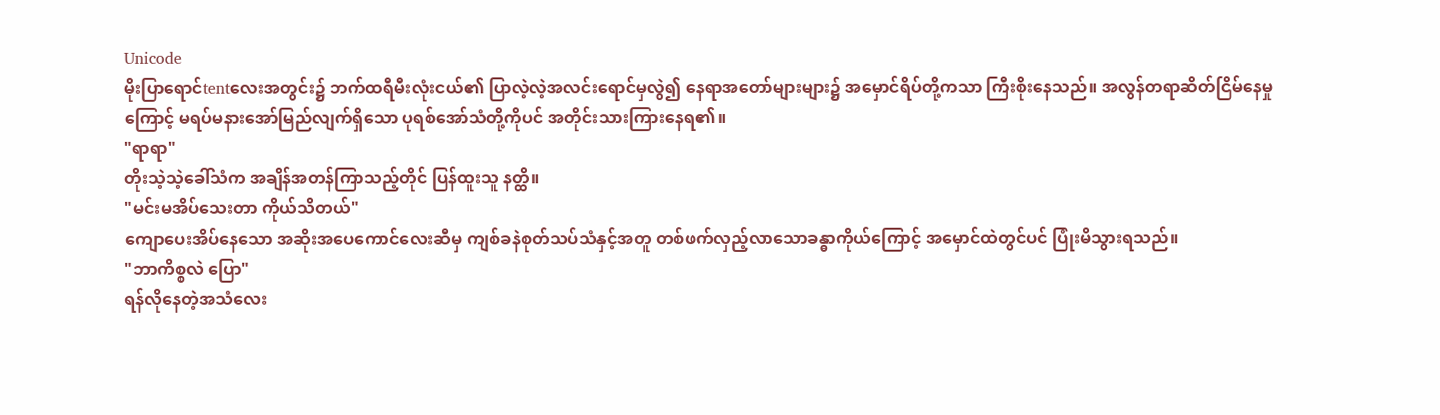Unicode
မိုးပြာရောင်tentလေးအတွင်း၌ ဘက်ထရီမီးလုံးငယ်၏ ပြာလဲ့လဲ့အလင်းရောင်မှလွဲ၍ နေရာအတော်များများ၌ အမှောင်ရိပ်တို့ကသာ ကြီးစိုးနေသည်။ အလွန်တရာဆိတ်ငြိမ်နေမှုကြောင့် မရပ်မနားအော်မြည်လျက်ရှိသော ပုရစ်အော်သံတို့ကိုပင် အတိုင်းသားကြားနေရ၏။
"ရာရာ"
တိုးသဲ့သဲ့ခေါ်သံက အချိန်အတန်ကြာသည့်တိုင် ပြန်ထူးသူ နတ္ထိ။
"မင်းမအိပ်သေးတာ ကိုယ်သိတယ်"
ကျောပေးအိပ်နေသော အဆိုးအပေကောင်လေးဆီမှ ကျစ်ခနဲစုတ်သပ်သံနှင့်အတူ တစ်ဖက်လှည့်လာသောခန္ဓာကိုယ်ကြောင့် အမှောင်ထဲတွင်ပင် ပြုံးမိသွားရသည်။
"ဘာကိစ္စလဲ ပြော"
ရန်လိုနေတဲ့အသံလေး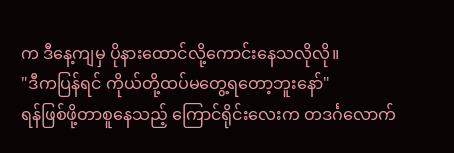က ဒီနေ့ကျမှ ပိုနားထောင်လို့ကောင်းနေသလိုလို။
"ဒီကပြန်ရင် ကိုယ်တို့ထပ်မတွေ့ရတော့ဘူးနော်"
ရန်ဖြစ်ဖို့တာစူနေသည့် ကြောင်ရိုင်းလေးက တဒင်္ဂလောက်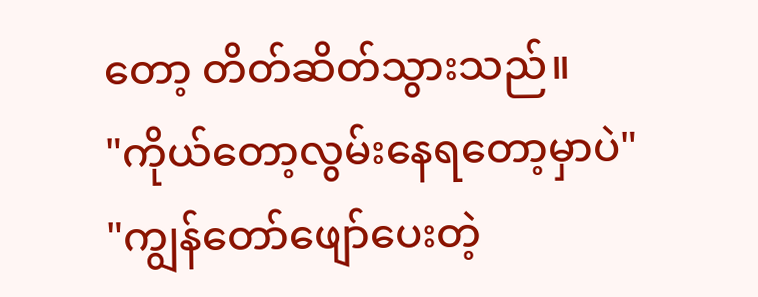တော့ တိတ်ဆိတ်သွားသည်။
"ကိုယ်တော့လွမ်းနေရတော့မှာပဲ"
"ကျွန်တော်ဖျော်ပေးတဲ့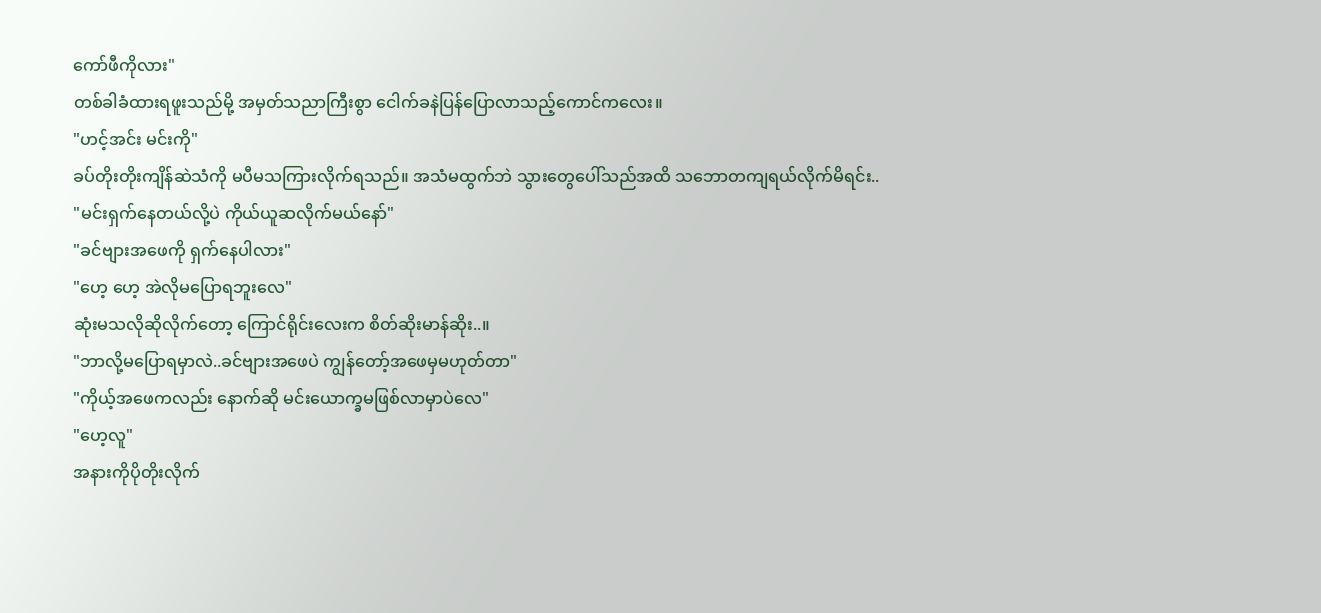ကော်ဖီကိုလား"
တစ်ခါခံထားရဖူးသည်မို့ အမှတ်သညာကြီးစွာ ငေါက်ခနဲပြန်ပြောလာသည့်ကောင်ကလေး။
"ဟင့်အင်း မင်းကို"
ခပ်တိုးတိုးကျိန်ဆဲသံကို မပီမသကြားလိုက်ရသည်။ အသံမထွက်ဘဲ သွားတွေပေါ်သည်အထိ သဘောတကျရယ်လိုက်မိရင်း..
"မင်းရှက်နေတယ်လို့ပဲ ကိုယ်ယူဆလိုက်မယ်နော်"
"ခင်ဗျားအဖေကို ရှက်နေပါလား"
"ဟေ့ ဟေ့ အဲလိုမပြောရဘူးလေ"
ဆုံးမသလိုဆိုလိုက်တော့ ကြောင်ရိုင်းလေးက စိတ်ဆိုးမာန်ဆိုး..။
"ဘာလို့မပြောရမှာလဲ..ခင်ဗျားအဖေပဲ ကျွန်တော့်အဖေမှမဟုတ်တာ"
"ကိုယ့်အဖေကလည်း နောက်ဆို မင်းယောက္ခမဖြစ်လာမှာပဲလေ"
"ဟေ့လူ"
အနားကိုပိုတိုးလိုက်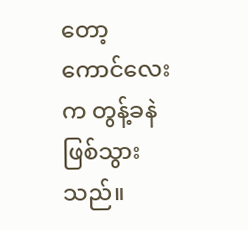တော့ ကောင်လေးက တွန့်ခနဲဖြစ်သွားသည်။